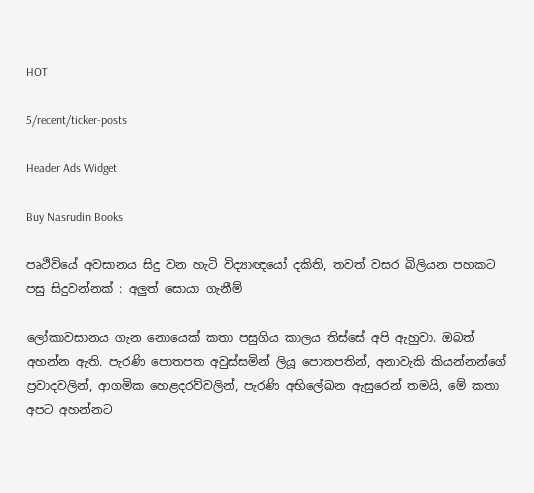HOT

5/recent/ticker-posts

Header Ads Widget

Buy Nasrudin Books

පෘථිවියේ අවසානය සිදු වන හැටි විද්‍යාඥයෝ දකිති, තවත් වසර බිලියන පහකට පසු සිදුවන්නක් : අලුත් සොයා ගැනීම්

ලෝකාවසානය ගැන නොයෙක් කතා පසුගිය කාලය තිස්සේ අපි ඇහුවා. ඔබත් අහන්න ඇති. පැරණි පොතපත අවුස්සමින් ලියූ පොතපතින්, අනාවැකි කියන්නන්ගේ ප්‍රවාදවලින්, ආගමික හෙළදරව්වලින්, පැරණි අභිලේඛන ඇසුරෙන් තමයි, මේ කතා අපට අහන්නට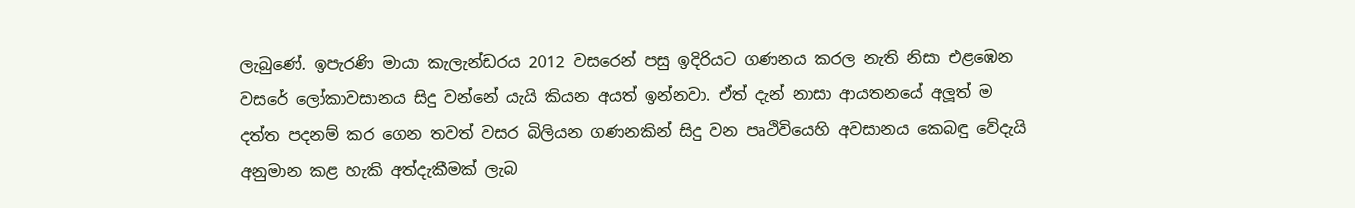ලැබුණේ. ඉපැරණි මායා කැලැන්ඩරය 2012 වසරෙන් පසු ඉදිරියට ගණනය කරල නැති නිසා එළඹෙන වසරේ ලෝකාවසානය සිදු වන්නේ යැයි කියන අයත් ඉන්නවා. ඒත් දැන් නාසා ආයතනයේ අලූත් ම දත්ත පදනම් කර ගෙන තවත් වසර බිලියන ගණනකින් සිදු වන පෘථිවියෙහි අවසානය කෙබඳු වේදැයි අනුමාන කළ හැකි අත්දැකීමක් ලැබ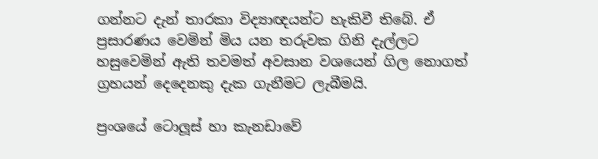ගන්නට දැන් තාරකා විද්‍යාඥයන්ට හැකිවී තිබේ. ඒ ප්‍රසාරණය වෙමින් මිය යන තරුවක ගිනි දැල්ලට හසුවෙමින් ඇති තවමත් අවසාන වශයෙන් ගිල නොගත් ග්‍රහයන් දෙදෙනකු දැක ගැනීමට ලැබීමයි.

ප්‍රංශයේ ටොලූස් හා කැනඩාවේ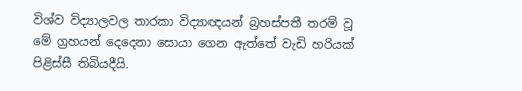විශ්ව විද්‍යාලවල තාරකා විද්‍යාඥයන් බ්‍රහස්පතී තරම් වූ මේ ග්‍රහයන් දෙදෙනා සොයා ගෙන ඇත්තේ වැඩි හරියක් පිළිස්සී තිබියදීයි.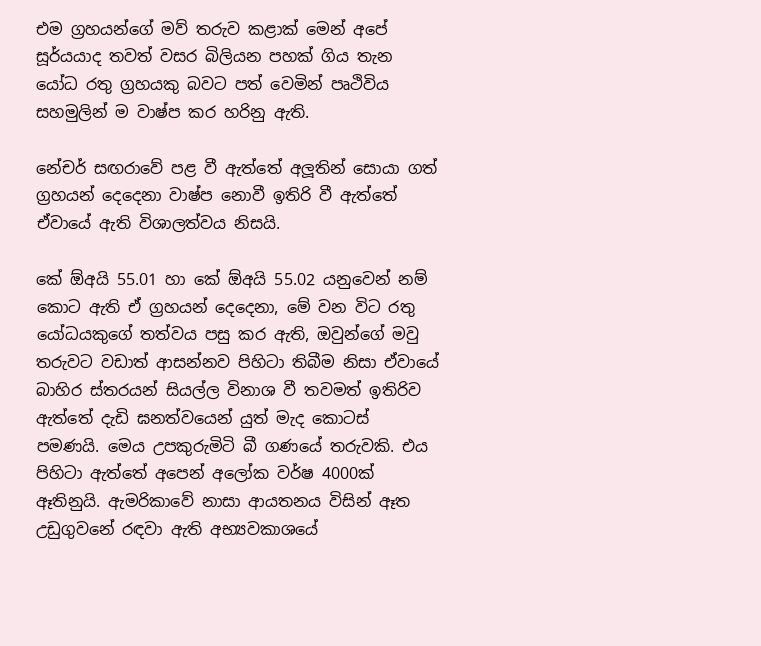එම ග්‍රහයන්ගේ මව් තරුව කළාක් මෙන් අපේ සූර්යයාද තවත් වසර බිලියන පහක් ගිය තැන යෝධ රතු ග්‍රහයකු බවට පත් වෙමින් පෘථිවිය සහමුලින් ම වාෂ්ප කර හරිනු ඇති.

නේචර් සඟරාවේ පළ වී ඇත්තේ අලූතින් සොයා ගත් ග්‍රහයන් දෙදෙනා වාෂ්ප නොවී ඉතිරි වී ඇත්තේ ඒවායේ ඇති විශාලත්වය නිසයි.

කේ ඕඅයි 55.01 හා කේ ඕඅයි 55.02 යනුවෙන් නම් කොට ඇති ඒ ග්‍රහයන් දෙදෙනා, මේ වන විට රතු යෝධයකුගේ තත්වය පසු කර ඇති, ඔවුන්ගේ මවු තරුවට වඩාත් ආසන්නව පිහිටා තිබීම නිසා ඒවායේ බාහිර ස්තරයන් සියල්ල විනාශ වී තවමත් ඉතිරිව ඇත්තේ දැඩි ඝනත්වයෙන් යුත් මැද කොටස් පමණයි. මෙය උපකුරුමිටි බී ගණයේ තරුවකි. එය පිහිටා ඇත්තේ අපෙන් අලෝක වර්ෂ 4000ක් ඈතිනුයි. ඇමරිකාවේ නාසා ආයතනය විසින් ඈත උඩුගුවනේ රඳවා ඇති අභ්‍යවකාශයේ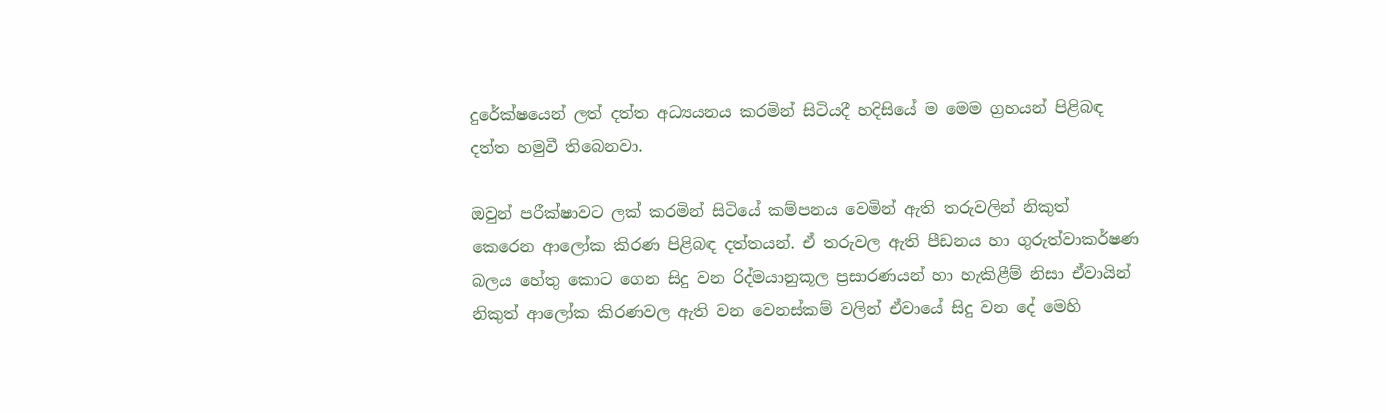දුරේක්ෂයෙන් ලත් දත්ත අධ්‍යයනය කරමින් සිටියදී හදිසියේ ම මෙම ග්‍රහයන් පිළිබඳ දත්ත හමුවී තිබෙනවා.

ඔවුන් පරීක්ෂාවට ලක් කරමින් සිටියේ කම්පනය වෙමින් ඇති තරුවලින් නිකුත් කෙරෙන ආලෝක කිරණ පිළිබඳ දත්තයන්. ඒ තරුවල ඇති පීඩනය හා ගුරුත්වාකර්ෂණ බලය හේතු කොට ගෙන සිදු වන රිද්මයානුකූල ප්‍රසාරණයන් හා හැකිළීම් නිසා ඒවායින් නිකුත් ආලෝක කිරණවල ඇති වන වෙනස්කම් වලින් ඒවායේ සිදු වන දේ මෙහි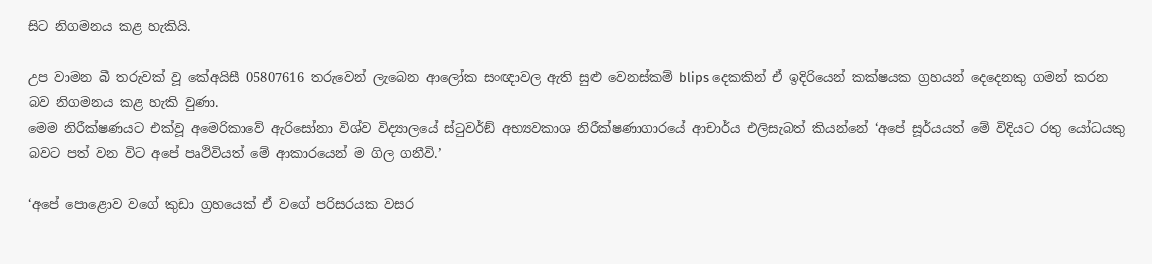සිට නිගමනය කළ හැකියි.

උප වාමන බී තරුවක් වූ කේඅයිසී 05807616 තරුවෙන් ලැබෙන ආලෝක සංඥාවල ඇති සුළු වෙනස්කම් blips දෙකකින් ඒ ඉදිරියෙන් කක්ෂයක ග්‍රහයන් දෙදෙනකු ගමන් කරන බව නිගමනය කළ හැකි වුණා.
මෙම නිරීක්ෂණයට එක්වූ අමෙරිකාවේ ඇරිසෝනා විශ්ව විද්‍යාලයේ ස්ටුවර්ඞ් අභ්‍යවකාශ නිරීක්ෂණාගාරයේ ආචාර්ය එලිසැබත් කියන්නේ ‘අපේ සූර්යයත් මේ විදියට රතු යෝධයකු බවට පත් වන විට අපේ පෘථිවියත් මේ ආකාරයෙන් ම ගිල ගනීවි.’

‘අපේ පොළොව වගේ කුඩා ග්‍රහයෙක් ඒ වගේ පරිසරයක වසර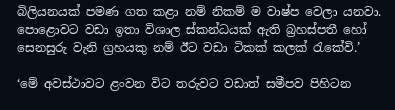බිලියනයක් පමණ ගත කළා නම් නිකම් ම වාෂ්ප වෙලා යනවා. පොළොවට වඩා ඉතා විශාල ස්කන්ධයක් ඇති බ්‍රහස්පතී හෝ සෙනසුරු වැනි ග්‍රහයකු නම් ඊට වඩා ටිකක් කලක් රැකේවි.’

‘මේ අවස්ථාවට ළංවන විට තරුවට වඩාත් සමීපව පිහිටන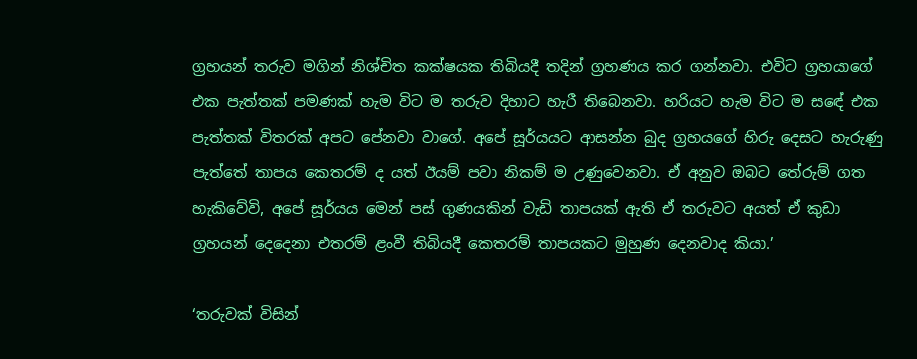ග්‍රහයන් තරුව මගින් නිශ්චිත කක්ෂයක තිබියදී තදින් ග්‍රහණය කර ගන්නවා. එවිට ග්‍රහයාගේ එක පැත්තක් පමණක් හැම විට ම තරුව දිහාට හැරී තිබෙනවා. හරියට හැම විට ම සඳේ එක පැත්තක් විතරක් අපට පේනවා වාගේ. අපේ සූර්යයට ආසන්න බුද ග්‍රහයගේ හිරු දෙසට හැරුණු පැත්තේ තාපය කෙතරම් ද යත් ඊයම් පවා නිකම් ම උණුවෙනවා. ඒ අනුව ඔබට තේරුම් ගත හැකිවේවි, අපේ සූර්යය මෙන් පස් ගුණයකින් වැඩි තාපයක් ඇති ඒ තරුවට අයත් ඒ කුඩා ග්‍රහයන් දෙදෙනා එතරම් ළංවී තිබියදී කෙතරම් තාපයකට මුහුණ දෙනවාද කියා.’

‘තරුවක් විසින්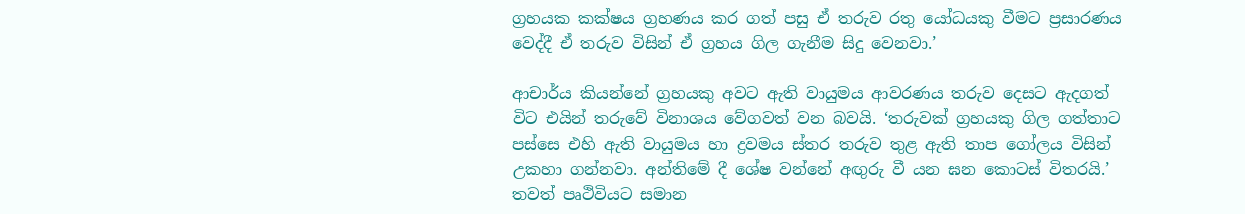ග්‍රහයක කක්ෂය ග්‍රහණය කර ගත් පසු ඒ තරුව රතු යෝධයකු වීමට ප්‍රසාරණය වෙද්දී ඒ තරුව විසින් ඒ ග්‍රහය ගිල ගැනීම සිදු වෙනවා.’

ආචාර්ය කියන්නේ ග්‍රහයකු අවට ඇති වායුමය ආවරණය තරුව දෙසට ඇදගත් විට එයින් තරුවේ විනාශය වේගවත් වන බවයි. ‘තරුවක් ග්‍රහයකු ගිල ගත්තාට පස්සෙ එහි ඇති වායුමය හා ද්‍රවමය ස්තර තරුව තුළ ඇති තාප ගෝලය විසින් උකහා ගන්නවා. අන්තිමේ දී ශේෂ වන්නේ අඟුරු වී යන ඝන කොටස් විතරයි.’
තවත් පෘථිවියට සමාන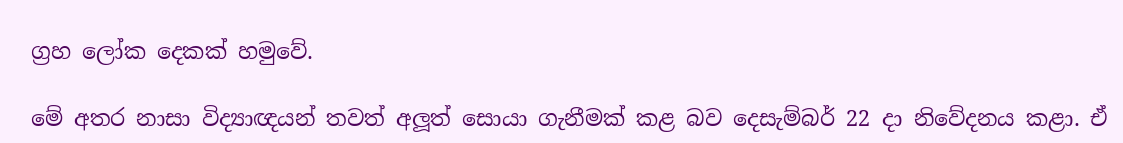ග්‍රහ ලෝක දෙකක් හමුවේ.

මේ අතර නාසා විද්‍යාඥයන් තවත් අලූත් සොයා ගැනීමක් කළ බව දෙසැම්බර් 22 දා නිවේදනය කළා. ඒ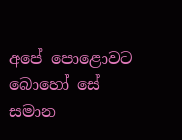අපේ පොළොවට බොහෝ සේ සමාන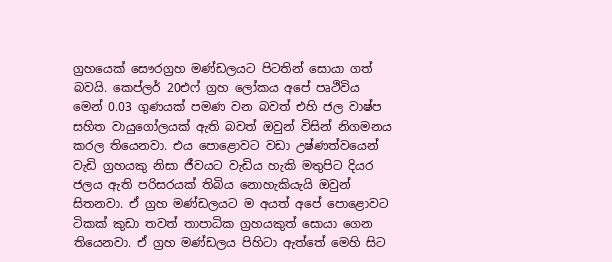ග්‍රහයෙක් සෞරග්‍රහ මණ්ඩලයට පිටතින් සොයා ගත් බවයි. කෙප්ලර් 20එෆ් ග්‍රහ ලෝකය අපේ පෘථිවිය මෙන් 0.03 ගුණයක් පමණ වන බවත් එහි ජල වාෂ්ප සහිත වායුගෝලයක් ඇති බවත් ඔවුන් විසින් නිගමනය කරල තියෙනවා. එය පොළොවට වඩා උෂ්ණත්වයෙන් වැඩි ග්‍රහයකු නිසා ජීවයට වැඩිය හැකි මතුපිට දියර ජලය ඇති පරිසරයක් තිබිය නොහැකියැයි ඔවුන් සිතනවා. ඒ ග්‍රහ මණ්ඩලයට ම අයත් අපේ පොළොවට ටිකක් කුඩා තවත් තාපාධික ග්‍රහයකුත් සොයා ගෙන තියෙනවා. ඒ ග්‍රහ මණ්ඩලය පිහිටා ඇත්තේ මෙහි සිට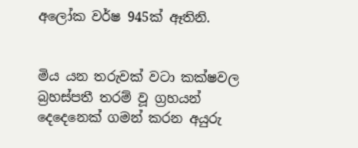අලෝක වර්ෂ 945ක් ඈතිනි.


මිය යන තරුවක් වටා කක්ෂවල බ්‍රහස්පතී තරම් වූ ග්‍රහයන් දෙදෙනෙක් ගමන් කරන අයුරු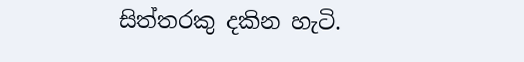සිත්තරකු දකින හැටි.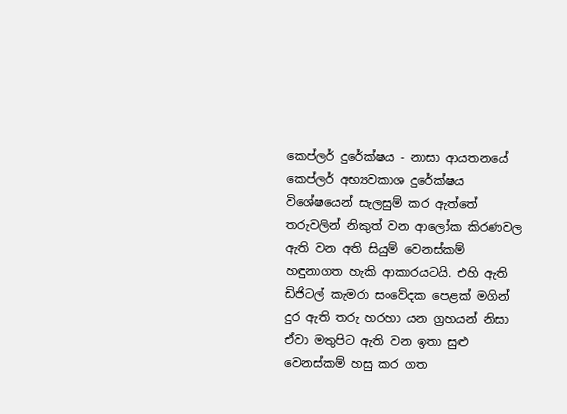කෙප්ලර් දුරේක්ෂය - නාසා ආයතනයේ කෙප්ලර් අභ්‍යවකාශ දුරේක්ෂය විශේෂයෙන් සැලසුම් කර ඇත්තේ තරුවලින් නිකුත් වන ආලෝක කිරණවල ඇති වන අති සියුම් වෙනස්කම් හඳුනාගත හැකි ආකාරයටයි. එහි ඇති ඩිජිටල් කැමරා සංවේදක පෙළක් මගින් දුර ඇති තරු හරහා යන ග්‍රහයන් නිසා ඒවා මතුපිට ඇති වන ඉතා සුළු වෙනස්කම් හසු කර ගත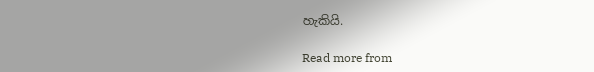හැකියි.

Read more from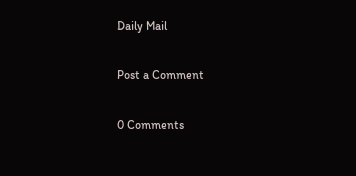Daily Mail

Post a Comment

0 Comments